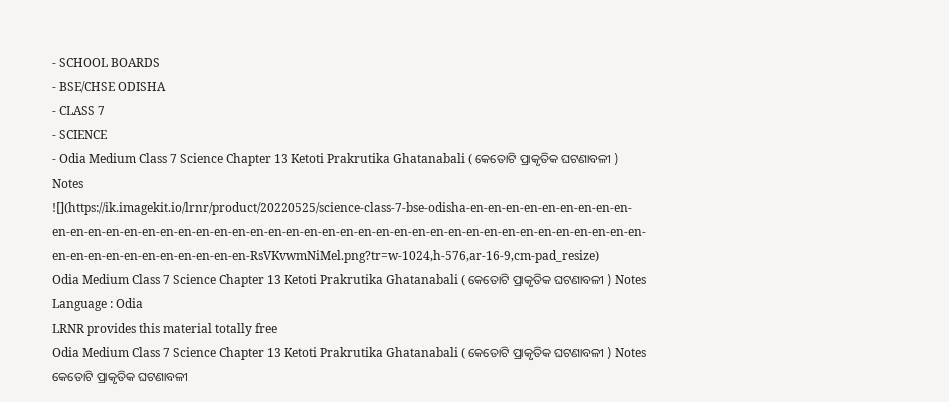- SCHOOL BOARDS
- BSE/CHSE ODISHA
- CLASS 7
- SCIENCE
- Odia Medium Class 7 Science Chapter 13 Ketoti Prakrutika Ghatanabali ( କେତୋଟି ପ୍ରାକୃତିକ ଘଟଣାବଳୀ ) Notes
![](https://ik.imagekit.io/lrnr/product/20220525/science-class-7-bse-odisha-en-en-en-en-en-en-en-en-en-en-en-en-en-en-en-en-en-en-en-en-en-en-en-en-en-en-en-en-en-en-en-en-en-en-en-en-en-en-en-en-en-en-en-en-en-en-en-en-en-en-en-en-en-RsVKvwmNiMel.png?tr=w-1024,h-576,ar-16-9,cm-pad_resize)
Odia Medium Class 7 Science Chapter 13 Ketoti Prakrutika Ghatanabali ( କେତୋଟି ପ୍ରାକୃତିକ ଘଟଣାବଳୀ ) Notes
Language : Odia
LRNR provides this material totally free
Odia Medium Class 7 Science Chapter 13 Ketoti Prakrutika Ghatanabali ( କେତୋଟି ପ୍ରାକୃତିକ ଘଟଣାବଳୀ ) Notes
କେତୋଟି ପ୍ରାକୃତିକ ଘଟଣାବଳୀ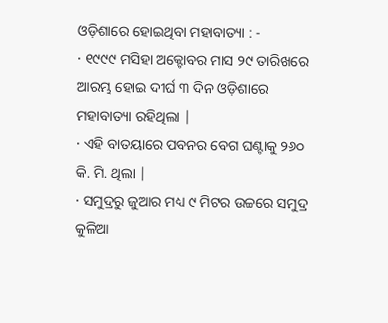ଓଡ଼ିଶାରେ ହୋଇଥିବା ମହାବାତ୍ୟା : -
· ୧୯୯୯ ମସିହା ଅକ୍ଟୋବର ମାସ ୨୯ ତାରିଖରେ ଆରମ୍ଭ ହୋଇ ଦୀର୍ଘ ୩ ଦିନ ଓଡ଼ିଶାରେ ମହାବାତ୍ୟା ରହିଥିଲା |
· ଏହି ବାତୟାରେ ପବନର ବେଗ ଘଣ୍ଟାକୁ ୨୬୦ କି. ମି. ଥିଲା |
· ସମୁଦ୍ରରୁ ଜୁଆର ମଧ୍ୟ ୯ ମିଟର ଉଚ୍ଚରେ ସମୁଦ୍ର କୁଳିଆ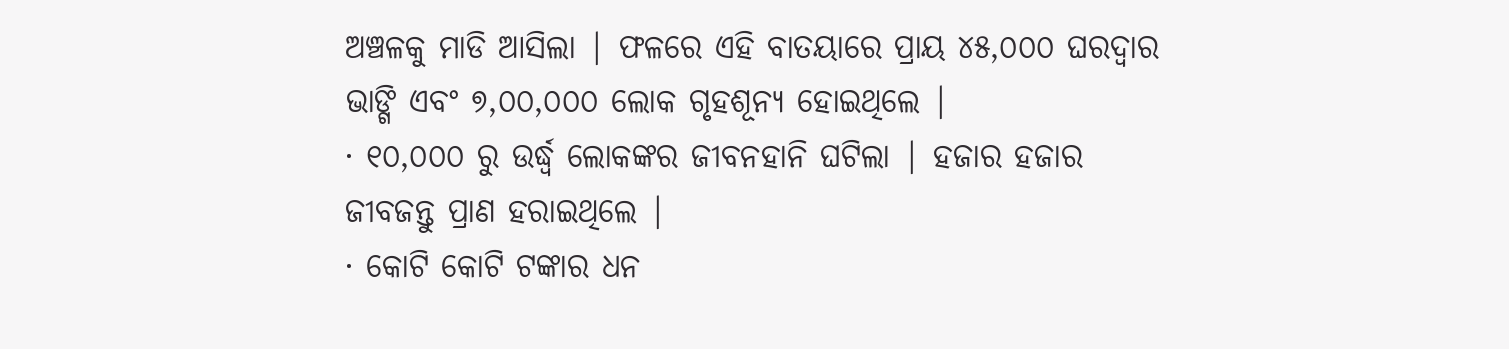ଅଞ୍ଚଳକୁ ମାଡି ଆସିଲା | ଫଳରେ ଏହି ବାତୟାରେ ପ୍ରାୟ ୪୫,୦୦୦ ଘରଦ୍ଵାର ଭାଙ୍ଗି ଏବଂ ୭,୦୦,୦୦୦ ଲୋକ ଗୃହଶୂନ୍ୟ ହୋଇଥିଲେ |
· ୧୦,୦୦୦ ରୁ ଉର୍ଦ୍ଧ୍ଵ ଲୋକଙ୍କର ଜୀବନହାନି ଘଟିଲା | ହଜାର ହଜାର ଜୀବଜନ୍ତୁ ପ୍ରାଣ ହରାଇଥିଲେ |
· କୋଟି କୋଟି ଟଙ୍କାର ଧନ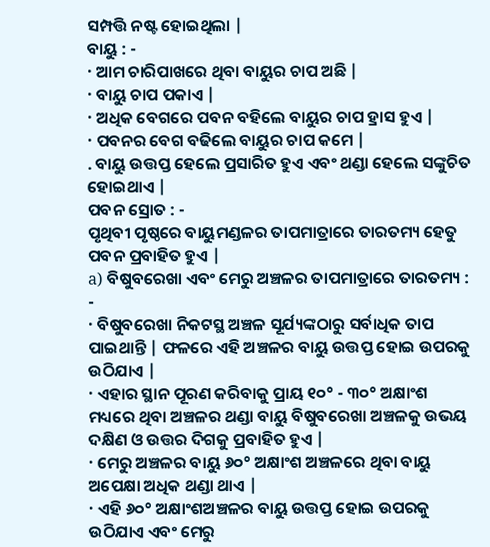ସମ୍ପତ୍ତି ନଷ୍ଟ ହୋଇଥିଲା |
ବାୟୁ : -
· ଆମ ଚାରିପାଖରେ ଥିବା ବାୟୁର ଚାପ ଅଛି |
· ବାୟୁ ଚାପ ପକାଏ |
· ଅଧିକ ବେଗରେ ପବନ ବହିଲେ ବାୟୁର ଚାପ ହ୍ରାସ ହୁଏ |
· ପବନର ବେଗ ବଢିଲେ ବାୟୁର ଚାପ କମେ |
. ବାୟୁ ଉତ୍ତପ୍ତ ହେଲେ ପ୍ରସାରିତ ହୁଏ ଏବଂ ଥଣ୍ଡା ହେଲେ ସଙ୍କୁଚିତ ହୋଇଥାଏ |
ପବନ ସ୍ରୋତ : -
ପୃଥିବୀ ପୃଷ୍ଠରେ ବାୟୁମଣ୍ଡଳର ତାପମାତ୍ରାରେ ତାରତମ୍ୟ ହେତୁ ପବନ ପ୍ରବାହିତ ହୁଏ |
a) ବିଷୁବରେଖା ଏବଂ ମେରୁ ଅଞ୍ଚଳର ତାପମାତ୍ରାରେ ତାରତମ୍ୟ : -
· ବିଷୁବରେଖା ନିକଟସ୍ଥ ଅଞ୍ଚଳ ସୂର୍ଯ୍ୟଙ୍କଠାରୁ ସର୍ବାଧିକ ତାପ ପାଇଥାନ୍ତି | ଫଳରେ ଏହି ଅଞ୍ଚଳର ବାୟୁ ଉତ୍ତପ୍ତ ହୋଇ ଉପରକୁ ଉଠିଯାଏ |
· ଏହାର ସ୍ଥାନ ପୂରଣ କରିବାକୁ ପ୍ରାୟ ୧୦° - ୩୦° ଅକ୍ଷାଂଶ ମଧ୍ୟରେ ଥିବା ଅଞ୍ଚଳର ଥଣ୍ଡା ବାୟୁ ବିଷୁବରେଖା ଅଞ୍ଚଳକୁ ଉଭୟ ଦକ୍ଷିଣ ଓ ଉତ୍ତର ଦିଗକୁ ପ୍ରବାହିତ ହୁଏ |
· ମେରୁ ଅଞ୍ଚଳର ବାୟୁ ୬୦° ଅକ୍ଷାଂଶ ଅଞ୍ଚଳରେ ଥିବା ବାୟୁ ଅପେକ୍ଷା ଅଧିକ ଥଣ୍ଡା ଥାଏ |
· ଏହି ୬୦° ଅକ୍ଷାଂଶଅଞ୍ଚଳର ବାୟୁ ଉତ୍ତପ୍ତ ହୋଇ ଉପରକୁ ଉଠିଯାଏ ଏବଂ ମେରୁ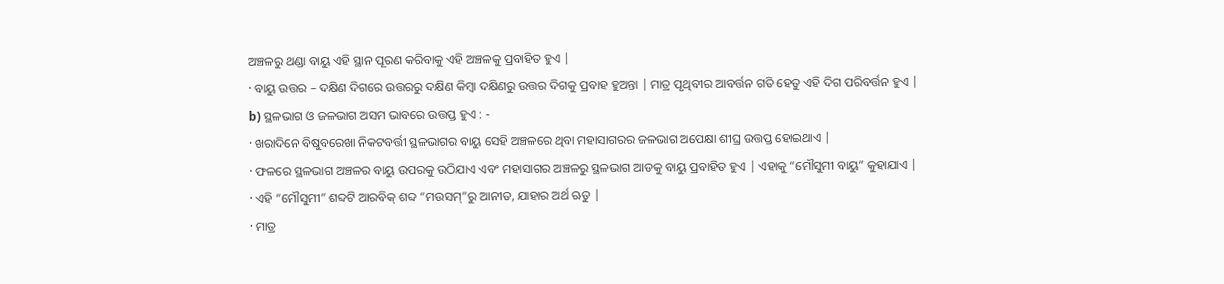ଅଞ୍ଚଳରୁ ଥଣ୍ଡା ବାୟୁ ଏହି ସ୍ଥାନ ପୂରଣ କରିବାକୁ ଏହି ଅଞ୍ଚଳକୁ ପ୍ରବାହିତ ହୁଏ |
· ବାୟୁ ଉତ୍ତର – ଦକ୍ଷିଣ ଦିଗରେ ଉତ୍ତରରୁ ଦକ୍ଷିଣ କିମ୍ବା ଦକ୍ଷିଣରୁ ଉତ୍ତର ଦିଗକୁ ପ୍ରବାହ ହୁଅନ୍ତା | ମାତ୍ର ପୃଥିବୀର ଆବର୍ତ୍ତନ ଗତି ହେତୁ ଏହି ଦିଗ ପରିବର୍ତ୍ତନ ହୁଏ |
b) ସ୍ଥଳଭାଗ ଓ ଜଳଭାଗ ଅସମ ଭାବରେ ଉତ୍ତପ୍ତ ହୁଏ : -
· ଖରାଦିନେ ବିଷୁବରେଖା ନିକଟବର୍ତ୍ତୀ ସ୍ଥଳଭାଗର ବାୟୁ ସେହି ଅଞ୍ଚଳରେ ଥିବା ମହାସାଗରର ଜଳଭାଗ ଅପେକ୍ଷା ଶୀଘ୍ର ଉତ୍ତପ୍ତ ହୋଇଥାଏ |
· ଫଳରେ ସ୍ଥଳଭାଗ ଅଞ୍ଚଳର ବାୟୁ ଉପରକୁ ଉଠିଯାଏ ଏବଂ ମହାସାଗର ଅଞ୍ଚଳରୁ ସ୍ଥଳଭାଗ ଆଡକୁ ବାୟୁ ପ୍ରବାହିତ ହୁଏ | ଏହାକୁ “ମୌସୁମୀ ବାୟୁ” କୁହାଯାଏ |
· ଏହି “ମୌସୁମୀ” ଶବ୍ଦଟି ଆରବିକ୍ ଶବ୍ଦ “ମଉସମ୍”ରୁ ଆନୀତ, ଯାହାର ଅର୍ଥ ଋତୁ |
· ମାତ୍ର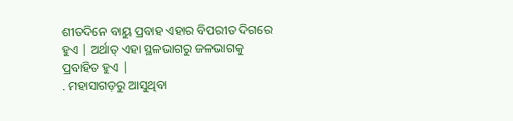ଶୀତଦିନେ ବାୟୁ ପ୍ରବାହ ଏହାର ବିପରୀତ ଦିଗରେ ହୁଏ | ଅର୍ଥାତ୍ ଏହା ସ୍ଥଳଭାଗରୁ ଜଳଭାଗକୁ ପ୍ରବାହିତ ହୁଏ |
. ମହାସାଗଡ଼ରୁ ଆସୁଥିବା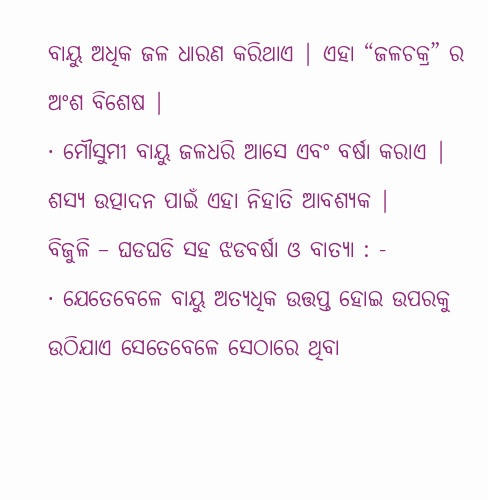ବାୟୁ ଅଧିକ ଜଳ ଧାରଣ କରିଥାଏ | ଏହା “ଜଳଚକ୍ର” ର ଅଂଶ ବିଶେଷ |
· ମୌସୁମୀ ବାୟୁ ଜଳଧରି ଆସେ ଏବଂ ବର୍ଷା କରାଏ | ଶସ୍ୟ ଉତ୍ପାଦନ ପାଇଁ ଏହା ନିହାତି ଆବଶ୍ୟକ |
ବିଜୁଳି – ଘଡଘଡି ସହ ଝଡବର୍ଷା ଓ ବାତ୍ୟା : -
· ଯେତେବେଳେ ବାୟୁ ଅତ୍ୟଧିକ ଉତ୍ତପ୍ତ ହୋଇ ଉପରକୁ ଉଠିଯାଏ ସେତେବେଳେ ସେଠାରେ ଥିବା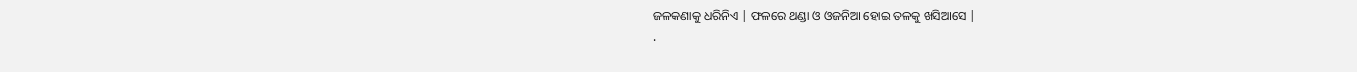ଜଳକଣାକୁ ଧରିନିଏ | ଫଳରେ ଥଣ୍ଡା ଓ ଓଜନିଆ ହୋଇ ତଳକୁ ଖସିଆସେ |
·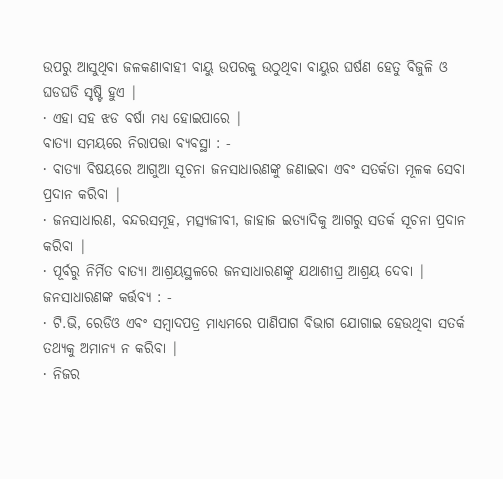ଉପରୁ ଆସୁଥିବା ଜଳକଣାବାହୀ ବାୟୁ ଉପରକୁ ଉଠୁଥିବା ବାୟୁର ଘର୍ଷଣ ହେତୁ ବିଜୁଳି ଓ ଘଡଘଡି ସୃଷ୍ଟି ହୁଏ |
· ଏହା ସହ ଝଡ ବର୍ଷା ମଧ୍ୟ ହୋଇପାରେ |
ବାତ୍ୟା ସମୟରେ ନିରାପତ୍ତା ବ୍ୟବସ୍ଥା : -
· ବାତ୍ୟା ବିଷୟରେ ଆଗୁଆ ସୂଚନା ଜନସାଧାରଣଙ୍କୁ ଜଣାଇବା ଏବଂ ସତର୍କତା ମୂଳକ ସେବା ପ୍ରଦାନ କରିବା |
· ଜନସାଧାରଣ, ବନ୍ଦରସମୂହ, ମତ୍ସ୍ୟଜୀବୀ, ଜାହାଜ ଇତ୍ୟାଦିକୁ ଆଗରୁ ସତର୍କ ସୂଚନା ପ୍ରଦାନ କରିବା |
· ପୂର୍ବରୁ ନିର୍ମିତ ବାତ୍ୟା ଆଶ୍ରୟସ୍ଥଳରେ ଜନସାଧାରଣଙ୍କୁ ଯଥାଶୀଘ୍ର ଆଶ୍ରୟ ଦେବା |
ଜନସାଧାରଣଙ୍କ କର୍ତ୍ତବ୍ୟ : -
· ଟି.ଭି, ରେଡିଓ ଏବଂ ସମ୍ବାଦପତ୍ର ମାଧ୍ୟମରେ ପାଣିପାଗ ବିଭାଗ ଯୋଗାଇ ହେଉଥିବା ସତର୍କ ତଥ୍ୟକୁ ଅମାନ୍ୟ ନ କରିବା |
· ନିଜର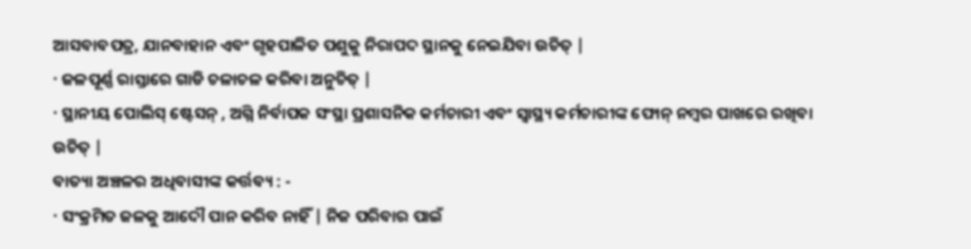ଆସବାବପତ୍ର, ଯାନବାହାନ ଏବଂ ଗୃହପାଳିତ ପଶୁକୁ ନିରାପଦ ସ୍ଥାନକୁ ନେଇଯିବା ଉଚିତ୍ |
· ଜଳପୂର୍ଣ୍ଣ ରାସ୍ତାରେ ଗାଡି ଚଳାଚଳ କରିବା ଅନୁଚିତ୍ |
· ସ୍ଥାନୀୟ ପୋଲିସ୍ ଷ୍ଟେସନ୍ , ଅଗ୍ନି ନିର୍ବାପକ ସଂସ୍ଥା ପ୍ରଶାସନିକ କର୍ମଚାରୀ ଏବଂ ସ୍ୱାସ୍ଥ୍ୟ କର୍ମଚାରୀଙ୍କ ଫୋନ୍ ନମ୍ବର ପାଖରେ ରଖିବା ଉଚିତ୍ |
ବାତ୍ୟା ଅଞ୍ଚଳର ଅଧିବାସୀଙ୍କ କର୍ତ୍ତବ୍ୟ : -
· ସଂକ୍ରମିତ ଜଳକୁ ଆଦୌ ପାନ କରିବ ନାହିଁ | ନିଜ ପରିବାର ପାଇଁ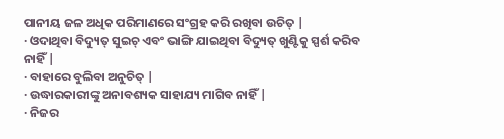ପାନୀୟ ଜଳ ଅଧିକ ପରିମାଣରେ ସଂଗ୍ରହ କରି ରଖିବା ଉଚିତ୍ |
· ଓଦାଥିବା ବିଦ୍ୟୁତ୍ ସୁଇଚ୍ ଏବଂ ଭାଙ୍ଗି ଯାଇଥିବା ବିଦ୍ୟୁତ୍ ଖୁଣ୍ଟିକୁ ସ୍ପର୍ଶ କରିବ ନାହିଁ |
· ବାହାରେ ବୁଲିବା ଅନୁଚିତ୍ |
· ଉଦ୍ଧାରକାରୀଙ୍କୁ ଅନାବଶ୍ୟକ ସାହାଯ୍ୟ ମାଗିବ ନାହିଁ |
· ନିଜର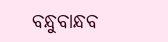ବନ୍ଧୁବାନ୍ଧବ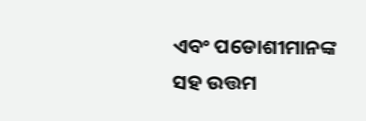ଏବଂ ପଡୋଶୀମାନଙ୍କ ସହ ଉତ୍ତମ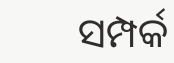ସମ୍ପର୍କ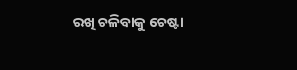ରଖି ଚଳିବାକୁ ଚେଷ୍ଟା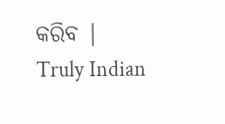କରିବ |
Truly Indian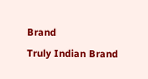Brand
Truly Indian Brand